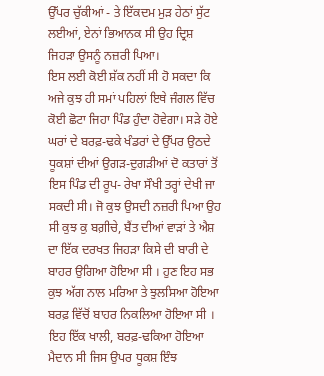ਉੱਪਰ ਚੁੱਕੀਆਂ - ਤੇ ਇੱਕਦਮ ਮੁੜ ਹੇਠਾਂ ਸੁੱਟ ਲਈਆਂ, ਏਨਾਂ ਭਿਆਨਕ ਸੀ ਉਹ ਦ੍ਰਿਸ਼ ਜਿਹੜਾ ਉਸਨੂੰ ਨਜ਼ਰੀ ਪਿਆ।
ਇਸ ਲਈ ਕੋਈ ਸ਼ੱਕ ਨਹੀਂ ਸੀ ਹੋ ਸਕਦਾ ਕਿ ਅਜੇ ਕੁਝ ਹੀ ਸਮਾਂ ਪਹਿਲਾਂ ਇਥੇ ਜੰਗਲ ਵਿੱਚ ਕੋਈ ਛੋਟਾ ਜਿਹਾ ਪਿੰਡ ਹੁੰਦਾ ਹੋਵੇਗਾ। ਸੜੇ ਹੋਏ ਘਰਾਂ ਦੇ ਬਰਫ਼-ਢਕੇ ਖੰਡਰਾਂ ਦੇ ਉੱਪਰ ਉਠਦੇ ਧੂਕਸ਼ਾਂ ਦੀਆਂ ਉਗੜ-ਦੁਗੜੀਆਂ ਦੋ ਕਤਾਰਾਂ ਤੋਂ ਇਸ ਪਿੰਡ ਦੀ ਰੂਪ- ਰੇਖਾ ਸੌਖੀ ਤਰ੍ਹਾਂ ਦੇਖੀ ਜਾ ਸਕਦੀ ਸੀ। ਜੋ ਕੁਝ ਉਸਦੀ ਨਜ਼ਰੀ ਪਿਆ ਉਹ ਸੀ ਕੁਝ ਕੁ ਬਗ਼ੀਚੇ, ਬੈਂਤ ਦੀਆਂ ਵਾੜਾਂ ਤੇ ਐਸ਼ ਦਾ ਇੱਕ ਦਰਖਤ ਜਿਹੜਾ ਕਿਸੇ ਦੀ ਬਾਰੀ ਦੇ ਬਾਹਰ ਉਗਿਆ ਹੋਇਆ ਸੀ । ਹੁਣ ਇਹ ਸਭ ਕੁਝ ਅੱਗ ਨਾਲ ਮਰਿਆ ਤੇ ਝੁਲਸਿਆ ਹੋਇਆ ਬਰਫ਼ ਵਿੱਚੋਂ ਬਾਹਰ ਨਿਕਲਿਆ ਹੋਇਆ ਸੀ । ਇਹ ਇੱਕ ਖਾਲੀ, ਬਰਫ਼-ਢਕਿਆ ਹੋਇਆ ਮੈਦਾਨ ਸੀ ਜਿਸ ਉਪਰ ਧੂਕਸ਼ ਇੰਝ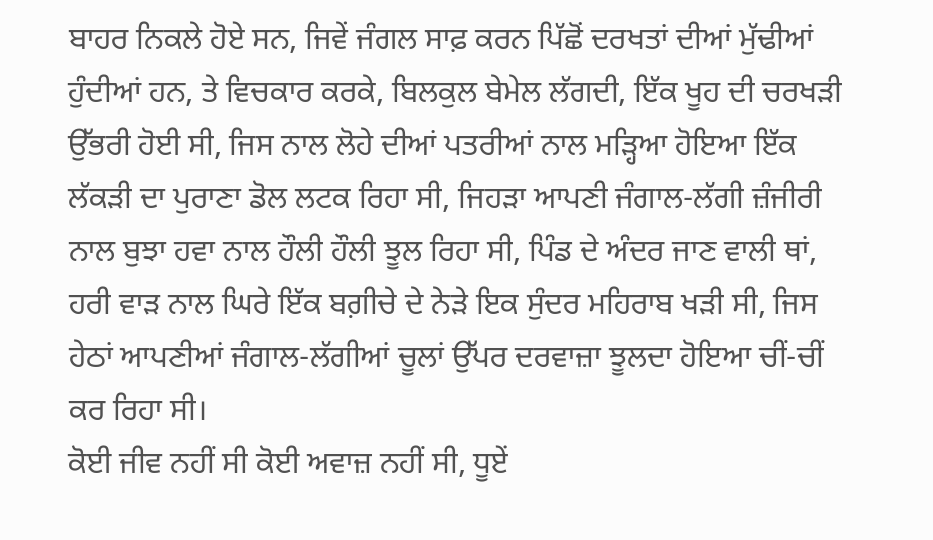ਬਾਹਰ ਨਿਕਲੇ ਹੋਏ ਸਨ, ਜਿਵੇਂ ਜੰਗਲ ਸਾਫ਼ ਕਰਨ ਪਿੱਛੋਂ ਦਰਖਤਾਂ ਦੀਆਂ ਮੁੱਢੀਆਂ ਹੁੰਦੀਆਂ ਹਨ, ਤੇ ਵਿਚਕਾਰ ਕਰਕੇ, ਬਿਲਕੁਲ ਬੇਮੇਲ ਲੱਗਦੀ, ਇੱਕ ਖੂਹ ਦੀ ਚਰਖੜੀ ਉੱਭਰੀ ਹੋਈ ਸੀ, ਜਿਸ ਨਾਲ ਲੋਹੇ ਦੀਆਂ ਪਤਰੀਆਂ ਨਾਲ ਮੜ੍ਹਿਆ ਹੋਇਆ ਇੱਕ ਲੱਕੜੀ ਦਾ ਪੁਰਾਣਾ ਡੋਲ ਲਟਕ ਰਿਹਾ ਸੀ, ਜਿਹੜਾ ਆਪਣੀ ਜੰਗਾਲ-ਲੱਗੀ ਜ਼ੰਜੀਰੀ ਨਾਲ ਬੁਝਾ ਹਵਾ ਨਾਲ ਹੌਲੀ ਹੌਲੀ ਝੂਲ ਰਿਹਾ ਸੀ, ਪਿੰਡ ਦੇ ਅੰਦਰ ਜਾਣ ਵਾਲੀ ਥਾਂ, ਹਰੀ ਵਾੜ ਨਾਲ ਘਿਰੇ ਇੱਕ ਬਗ਼ੀਚੇ ਦੇ ਨੇੜੇ ਇਕ ਸੁੰਦਰ ਮਹਿਰਾਬ ਖੜੀ ਸੀ, ਜਿਸ ਹੇਠਾਂ ਆਪਣੀਆਂ ਜੰਗਾਲ-ਲੱਗੀਆਂ ਚੂਲਾਂ ਉੱਪਰ ਦਰਵਾਜ਼ਾ ਝੂਲਦਾ ਹੋਇਆ ਚੀਂ-ਚੀਂ ਕਰ ਰਿਹਾ ਸੀ।
ਕੋਈ ਜੀਵ ਨਹੀਂ ਸੀ ਕੋਈ ਅਵਾਜ਼ ਨਹੀਂ ਸੀ, ਧੂਏਂ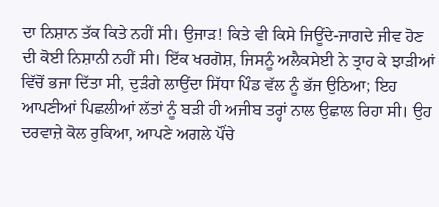ਦਾ ਨਿਸ਼ਾਨ ਤੱਕ ਕਿਤੇ ਨਹੀਂ ਸੀ। ਉਜਾੜ! ਕਿਤੇ ਵੀ ਕਿਸੇ ਜਿਊਂਦੇ-ਜਾਗਦੇ ਜੀਵ ਹੋਣ ਦੀ ਕੋਈ ਨਿਸ਼ਾਨੀ ਨਹੀਂ ਸੀ। ਇੱਕ ਖਰਗੋਸ਼, ਜਿਸਨੂੰ ਅਲੈਕਸੇਈ ਨੇ ਤ੍ਰਾਹ ਕੇ ਝਾੜੀਆਂ ਵਿੱਚੋਂ ਭਜਾ ਦਿੱਤਾ ਸੀ, ਦੁੜੰਗੇ ਲਾਉਂਦਾ ਸਿੱਧਾ ਪਿੰਡ ਵੱਲ ਨੂੰ ਭੱਜ ਉਠਿਆ; ਇਹ ਆਪਣੀਆਂ ਪਿਛਲੀਆਂ ਲੱਤਾਂ ਨੂੰ ਬੜੀ ਹੀ ਅਜੀਬ ਤਰ੍ਹਾਂ ਨਾਲ ਉਛਾਲ ਰਿਹਾ ਸੀ। ਉਹ ਦਰਵਾਜ਼ੇ ਕੋਲ ਰੁਕਿਆ, ਆਪਣੇ ਅਗਲੇ ਪੌਂਚੇ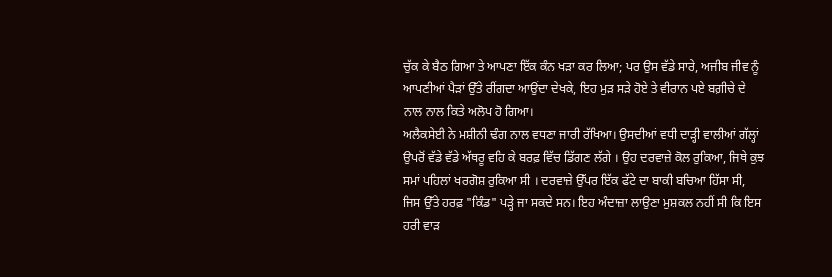ਚੁੱਕ ਕੇ ਬੈਠ ਗਿਆ ਤੇ ਆਪਣਾ ਇੱਕ ਕੰਨ ਖੜਾ ਕਰ ਲਿਆ; ਪਰ ਉਸ ਵੱਡੇ ਸਾਰੇ, ਅਜੀਬ ਜੀਵ ਨੂੰ ਆਪਣੀਆਂ ਪੈੜਾਂ ਉੱਤੇ ਰੀਂਗਦਾ ਆਉਂਦਾ ਦੇਖਕੇ, ਇਹ ਮੁੜ ਸੜੇ ਹੋਏ ਤੇ ਵੀਰਾਨ ਪਏ ਬਗ਼ੀਚੇ ਦੇ ਨਾਲ ਨਾਲ ਕਿਤੇ ਅਲੋਪ ਹੋ ਗਿਆ।
ਅਲੈਕਸੇਈ ਨੇ ਮਸ਼ੀਨੀ ਢੰਗ ਨਾਲ ਵਧਣਾ ਜਾਰੀ ਰੱਖਿਆ। ਉਸਦੀਆਂ ਵਧੀ ਦਾੜ੍ਹੀ ਵਾਲੀਆਂ ਗੱਲ੍ਹਾਂ ਉਪਰੋਂ ਵੱਡੇ ਵੱਡੇ ਅੱਥਰੂ ਵਹਿ ਕੇ ਬਰਫ਼ ਵਿੱਚ ਡਿੱਗਣ ਲੱਗੇ । ਉਹ ਦਰਵਾਜ਼ੇ ਕੋਲ ਰੁਕਿਆ, ਜਿਥੇ ਕੁਝ ਸਮਾਂ ਪਹਿਲਾਂ ਖਰਗੋਸ਼ ਰੁਕਿਆ ਸੀ । ਦਰਵਾਜ਼ੇ ਉੱਪਰ ਇੱਕ ਫੱਟੇ ਦਾ ਬਾਕੀ ਬਚਿਆ ਹਿੱਸਾ ਸੀ, ਜਿਸ ਉੱਤੇ ਹਰਫ਼ "ਕਿੰਡ" ਪੜ੍ਹੇ ਜਾ ਸਕਦੇ ਸਨ। ਇਹ ਅੰਦਾਜ਼ਾ ਲਾਉਣਾ ਮੁਸ਼ਕਲ ਨਹੀਂ ਸੀ ਕਿ ਇਸ ਹਰੀ ਵਾੜ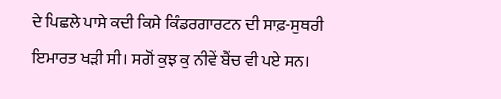ਦੇ ਪਿਛਲੇ ਪਾਸੇ ਕਦੀ ਕਿਸੇ ਕਿੰਡਰਗਾਰਟਨ ਦੀ ਸਾਫ਼-ਸੁਥਰੀ ਇਮਾਰਤ ਖੜੀ ਸੀ। ਸਗੋਂ ਕੁਝ ਕੁ ਨੀਵੇਂ ਬੈਂਚ ਵੀ ਪਏ ਸਨ।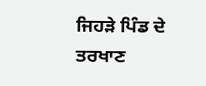ਜਿਹੜੇ ਪਿੰਡ ਦੇ ਤਰਖਾਣ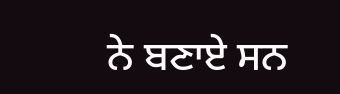ਨੇ ਬਣਾਏ ਸਨ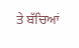ਤੇ ਬੱਚਿਆਂ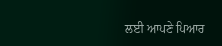ਲਈ ਆਪਣੇ ਪਿਆਰ